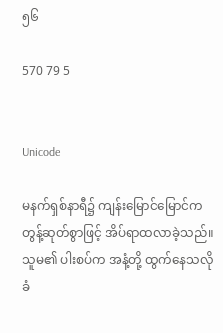၅၆

570 79 5


Unicode

မနက်ရှစ်နာရီ၌ ကျန်းမြောင်မြောင်က တွန့်ဆုတ်စွာဖြင့် အိပ်ရာထလာခဲ့သည်။ သူမ၏ ပါးစပ်က အနံ့တို့ ထွက်နေသလို ခံ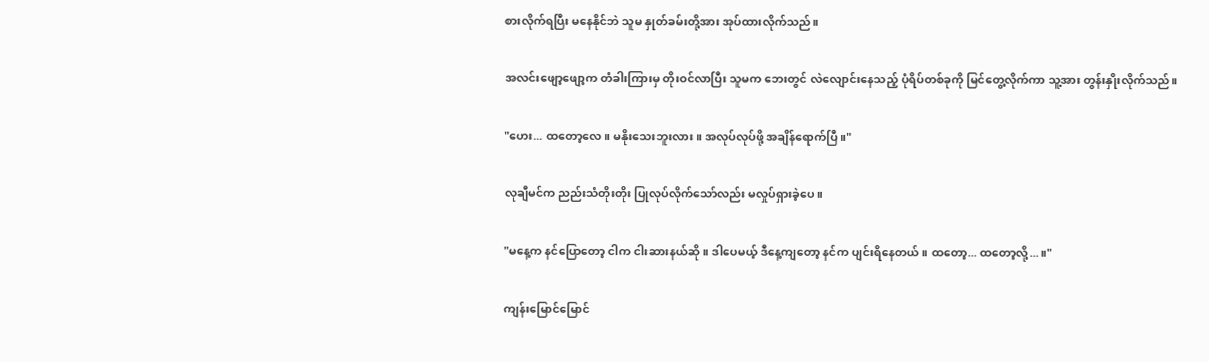စားလိုက်ရပြီး မနေနိုင်ဘဲ သူမ နှုတ်ခမ်းတို့အား အုပ်ထားလိုက်သည်။

အလင်းဖျော့ဖျော့က တံခါးကြားမှ တိုးဝင်လာပြီး သူမက ဘေးတွင် လဲလျောင်းနေသည့် ပုံရိပ်တစ်ခုကို မြင်တွေ့လိုက်ကာ သူ့အား တွန်းနှိုးလိုက်သည်။

"ဟေး... ထတော့လေ။ မနိုးသေးဘူးလား။ အလုပ်လုပ်ဖို့ အချိန်ရောက်ပြီ။"

လုချီမင်က ညည်းသံတိုးတိုး ပြုလုပ်လိုက်သော်လည်း မလှုပ်ရှားခဲ့ပေ။

"မနေ့က နင်ပြောတော့ ငါက ငါးဆားနယ်ဆို။ ဒါပေမယ့် ဒီနေ့ကျတော့ နင်က ပျင်းရိနေတယ်။ ထတော့... ထတော့လို့...။"

ကျန်းမြောင်မြောင်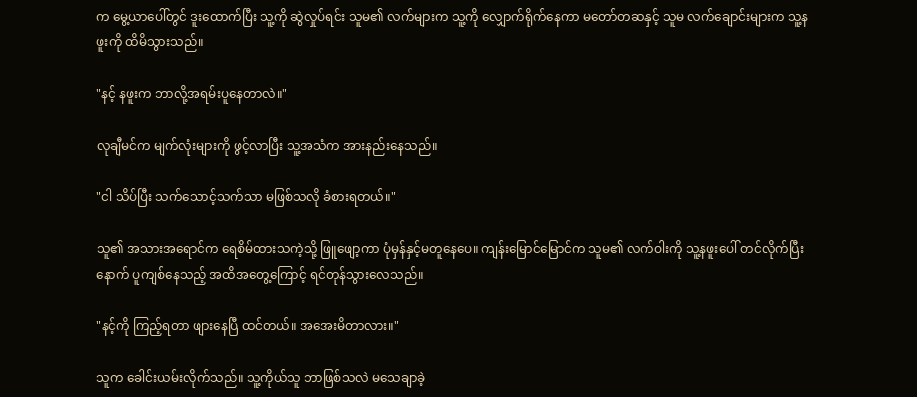က မွေ့ယာပေါ်တွင် ဒူးထောက်ပြီး သူ့ကို ဆွဲလှုပ်ရင်း သူမ၏ လက်များက သူ့ကို လျှောက်ရိုက်နေကာ မတော်တဆနှင့် သူမ လက်ချောင်းများက သူ့နဖူးကို ထိမိသွားသည်။

"နင့် နဖူးက ဘာလို့အရမ်းပူနေတာလဲ။"

လုချီမင်က မျက်လုံးများကို ဖွင့်လာပြီး သူ့အသံက အားနည်းနေသည်။

"ငါ သိပ်ပြီး သက်သောင့်သက်သာ မဖြစ်သလို ခံစားရတယ်။"

သူ၏ အသားအရောင်က ရေစိမ်ထားသကဲ့သို့ ဖြူဖျော့ကာ ပုံမှန်နှင့်မတူနေပေ။ ကျန်းမြောင်မြောင်က သူမ၏ လက်ဝါးကို သူ့နဖူးပေါ် တင်လိုက်ပြီးနောက် ပူကျစ်နေသည့် အထိအတွေ့ကြောင့် ရင်တုန်သွားလေသည်။

"နင့်ကို ကြည့်ရတာ ဖျားနေပြီ ထင်တယ်။ အအေးမိတာလား။"

သူက ခေါင်းယမ်းလိုက်သည်။ သူ့ကိုယ်သူ ဘာဖြစ်သလဲ မသေချာခဲ့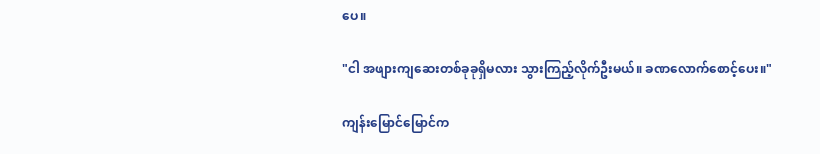ပေ။

"ငါ အဖျားကျဆေးတစ်ခုခုရှိမလား သွားကြည့်လိုက်ဦးမယ်။ ခဏလောက်စောင့်ပေး။"

ကျန်းမြောင်မြောင်က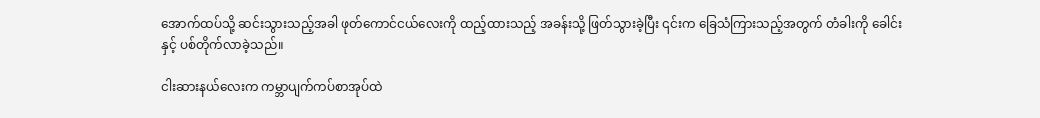အောက်ထပ်သို့ ဆင်းသွားသည့်အခါ ဖုတ်ကောင်ငယ်လေးကို ထည့်ထားသည့် အခန်းသို့ ဖြတ်သွားခဲ့ပြီး ၎င်းက ခြေသံကြားသည့်အတွက် တံခါးကို ခေါင်းနှင့် ပစ်တိုက်လာခဲ့သည်။

ငါးဆားနယ်လေးက ကမ္ဘာပျက်ကပ်စာအုပ်ထဲ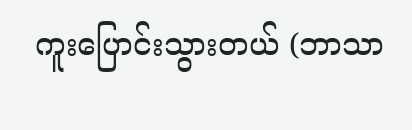ကူးပြောင်းသွားတယ် (ဘာသာ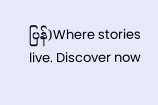ပြန်)Where stories live. Discover now